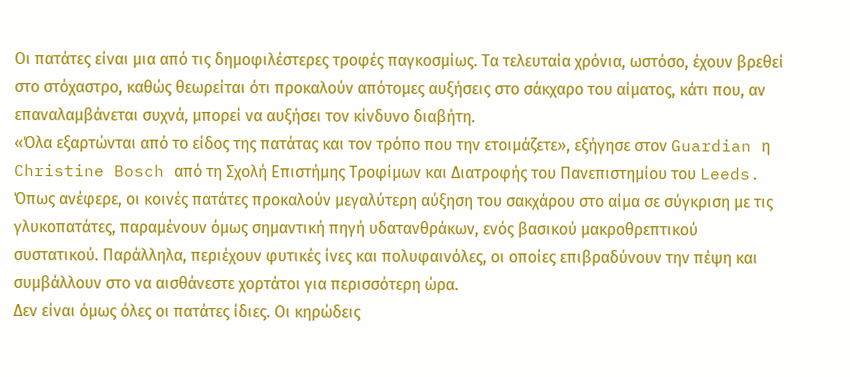Οι πατάτες είναι μια από τις δημοφιλέστερες τροφές παγκοσμίως. Τα τελευταία χρόνια, ωστόσο, έχουν βρεθεί στο στόχαστρο, καθώς θεωρείται ότι προκαλούν απότομες αυξήσεις στο σάκχαρο του αίματος, κάτι που, αν επαναλαμβάνεται συχνά, μπορεί να αυξήσει τον κίνδυνο διαβήτη.
«Όλα εξαρτώνται από το είδος της πατάτας και τον τρόπο που την ετοιμάζετε», εξήγησε στον Guardian η Christine Bosch από τη Σχολή Επιστήμης Τροφίμων και Διατροφής του Πανεπιστημίου του Leeds. Όπως ανέφερε, οι κοινές πατάτες προκαλούν μεγαλύτερη αύξηση του σακχάρου στο αίμα σε σύγκριση με τις γλυκοπατάτες, παραμένουν όμως σημαντική πηγή υδατανθράκων, ενός βασικού μακροθρεπτικού συστατικού. Παράλληλα, περιέχουν φυτικές ίνες και πολυφαινόλες, οι οποίες επιβραδύνουν την πέψη και συμβάλλουν στο να αισθάνεστε χορτάτοι για περισσότερη ώρα.
Δεν είναι όμως όλες οι πατάτες ίδιες. Οι κηρώδεις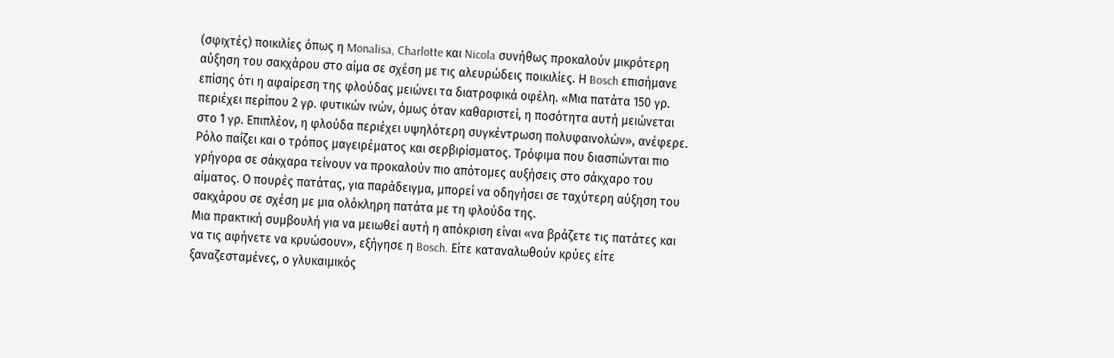(σφιχτές) ποικιλίες όπως η Monalisa, Charlotte και Nicola συνήθως προκαλούν μικρότερη αύξηση του σακχάρου στο αίμα σε σχέση με τις αλευρώδεις ποικιλίες. Η Bosch επισήμανε επίσης ότι η αφαίρεση της φλούδας μειώνει τα διατροφικά οφέλη. «Μια πατάτα 150 γρ. περιέχει περίπου 2 γρ. φυτικών ινών, όμως όταν καθαριστεί, η ποσότητα αυτή μειώνεται στο 1 γρ. Επιπλέον, η φλούδα περιέχει υψηλότερη συγκέντρωση πολυφαινολών», ανέφερε.
Ρόλο παίζει και ο τρόπος μαγειρέματος και σερβιρίσματος. Τρόφιμα που διασπώνται πιο γρήγορα σε σάκχαρα τείνουν να προκαλούν πιο απότομες αυξήσεις στο σάκχαρο του αίματος. Ο πουρές πατάτας, για παράδειγμα, μπορεί να οδηγήσει σε ταχύτερη αύξηση του σακχάρου σε σχέση με μια ολόκληρη πατάτα με τη φλούδα της.
Μια πρακτική συμβουλή για να μειωθεί αυτή η απόκριση είναι «να βράζετε τις πατάτες και να τις αφήνετε να κρυώσουν», εξήγησε η Bosch. Είτε καταναλωθούν κρύες είτε ξαναζεσταμένες, ο γλυκαιμικός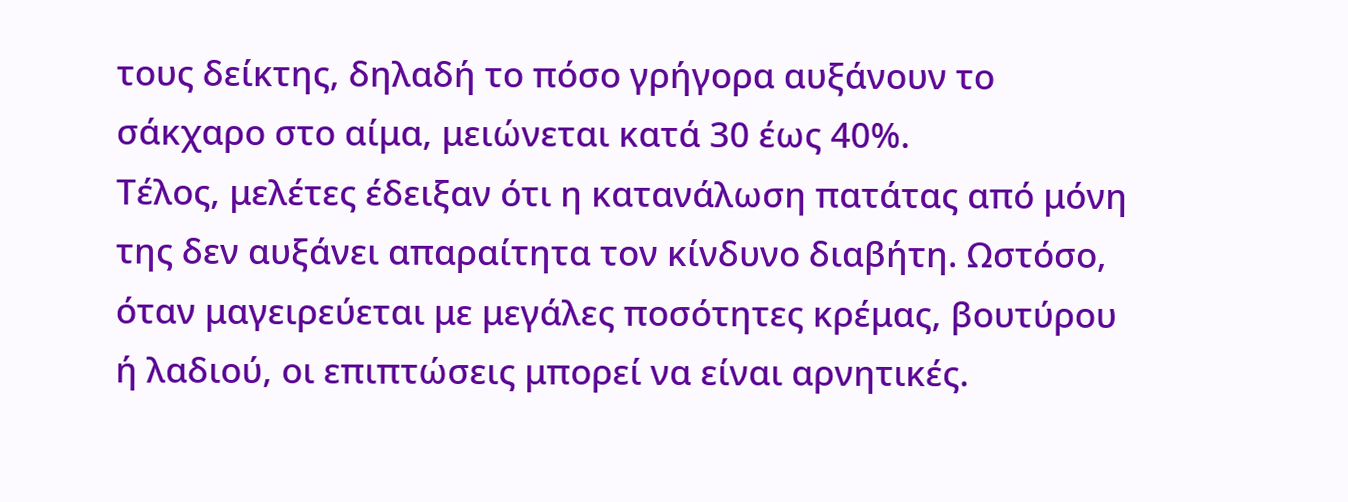τους δείκτης, δηλαδή το πόσο γρήγορα αυξάνουν το σάκχαρο στο αίμα, μειώνεται κατά 30 έως 40%.
Τέλος, μελέτες έδειξαν ότι η κατανάλωση πατάτας από μόνη της δεν αυξάνει απαραίτητα τον κίνδυνο διαβήτη. Ωστόσο, όταν μαγειρεύεται με μεγάλες ποσότητες κρέμας, βουτύρου ή λαδιού, οι επιπτώσεις μπορεί να είναι αρνητικές.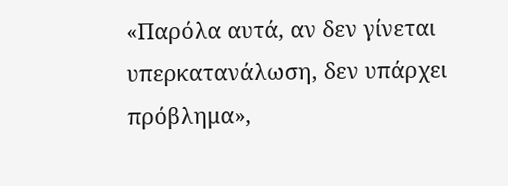«Παρόλα αυτά, αν δεν γίνεται υπερκατανάλωση, δεν υπάρχει πρόβλημα»,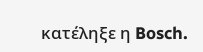κατέληξε η Bosch.